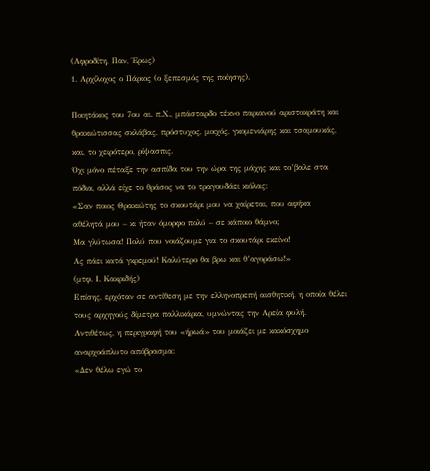(Αφροδίτη, Παν, Έρως)
1. Αρχίλοχος ο Πάριος (ο ξεπεσμός της ποίησης).

Ποιητάκος του 7ου αι. π.Χ., μπάσταρδο τέκνο παριανού αριστοκράτη και θρακιώτισσας σκλάβας, πρόστυχος, μοιχός, γκομενιάρης και τσαμουκάς, και, το χειρότερο, ρίψασπις.
Όχι μόνο πέταξε την ασπίδα του την ώρα της μάχης και το’βαλε στα πόδια, αλλά είχε το θράσος να το τραγουδάει κιόλας:
«Σαν ποιος Θρακιώτης το σκουτάρι μου να χαίρεται, που αφήκα
αθέλητά μου – κι ήταν όμορφο πολύ – σε κάποιο θάμνο;
Μα γλύτωσα! Πολύ που νοιάζουμε για το σκουτάρι εκείνο!
Ας πάει κατά γκρεμού! Καλύτερο θα βρω και θ’αγοράσω!»
(μτφ. Ι. Κακριδής)
Επίσης, ερχόταν σε αντίθεση με την ελληνοπρεπή αισθητική, η οποία θέλει τους αρχηγούς δίμετρα παλλικάρια, υμνώντας την Αρεία φυλή. Αντιθέτως, η περιγραφή του «ήρωά» του μοιάζει με κακόσχημο αναρχοάπλυτο απόβρασμα:
«Δεν θέλω εγώ το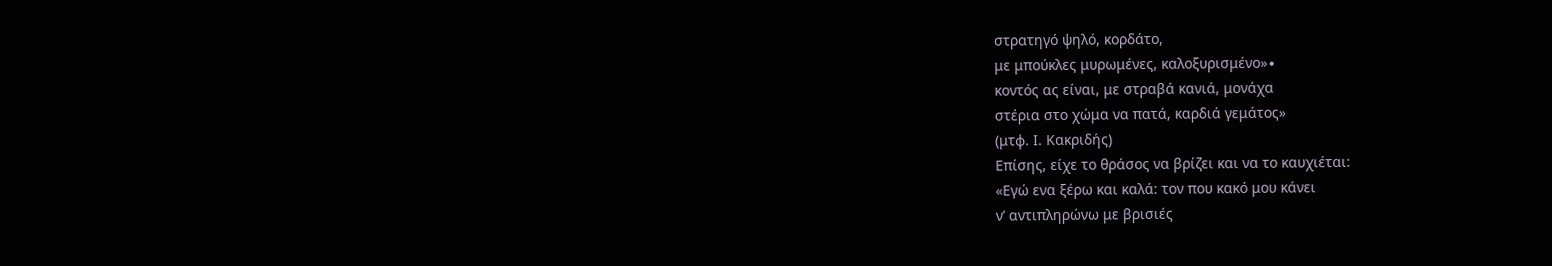στρατηγό ψηλό, κορδάτο,
με μπούκλες μυρωμένες, καλοξυρισμένο»∙
κοντός ας είναι, με στραβά κανιά, μονάχα
στέρια στο χώμα να πατά, καρδιά γεμάτος»
(μτφ. Ι. Κακριδής)
Επίσης, είχε το θράσος να βρίζει και να το καυχιέται:
«Εγώ ενα ξέρω και καλά: τον που κακό μου κάνει
ν’ αντιπληρώνω με βρισιές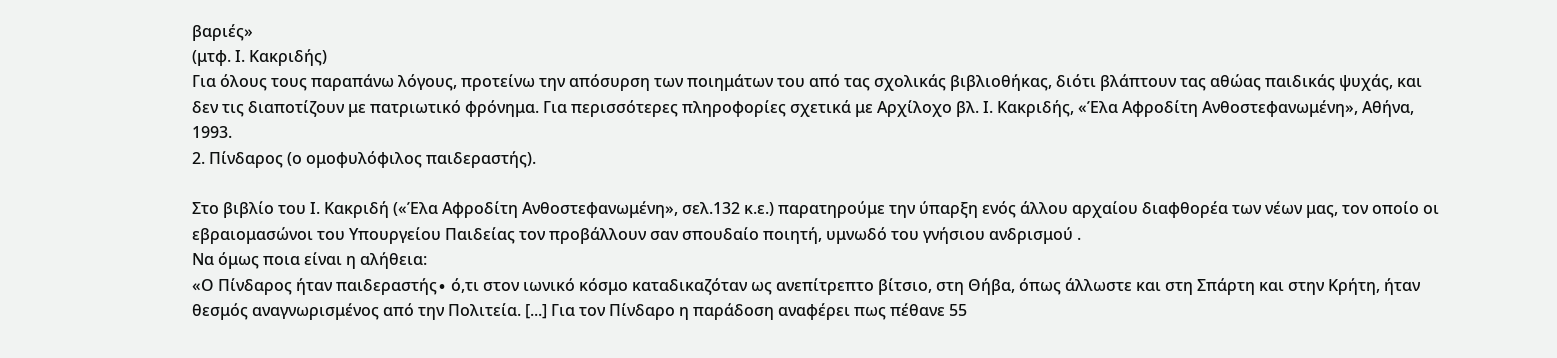βαριές»
(μτφ. Ι. Κακριδής)
Για όλους τους παραπάνω λόγους, προτείνω την απόσυρση των ποιημάτων του από τας σχολικάς βιβλιοθήκας, διότι βλάπτουν τας αθώας παιδικάς ψυχάς, και δεν τις διαποτίζουν με πατριωτικό φρόνημα. Για περισσότερες πληροφορίες σχετικά με Αρχίλοχο βλ. Ι. Κακριδής, «Έλα Αφροδίτη Ανθοστεφανωμένη», Αθήνα, 1993.
2. Πίνδαρος (ο ομοφυλόφιλος παιδεραστής).

Στο βιβλίο του Ι. Κακριδή («Έλα Αφροδίτη Ανθοστεφανωμένη», σελ.132 κ.ε.) παρατηρούμε την ύπαρξη ενός άλλου αρχαίου διαφθορέα των νέων μας, τον οποίο οι εβραιομασώνοι του Υπουργείου Παιδείας τον προβάλλουν σαν σπουδαίο ποιητή, υμνωδό του γνήσιου ανδρισμού .
Να όμως ποια είναι η αλήθεια:
«Ο Πίνδαρος ήταν παιδεραστής∙ ό,τι στον ιωνικό κόσμο καταδικαζόταν ως ανεπίτρεπτο βίτσιο, στη Θήβα, όπως άλλωστε και στη Σπάρτη και στην Κρήτη, ήταν θεσμός αναγνωρισμένος από την Πολιτεία. [...] Για τον Πίνδαρο η παράδοση αναφέρει πως πέθανε 55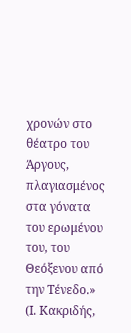χρονών στο θέατρο του Άργους, πλαγιασμένος στα γόνατα του ερωμένου του, του Θεόξενου από την Τένεδο.» (Ι. Κακριδής,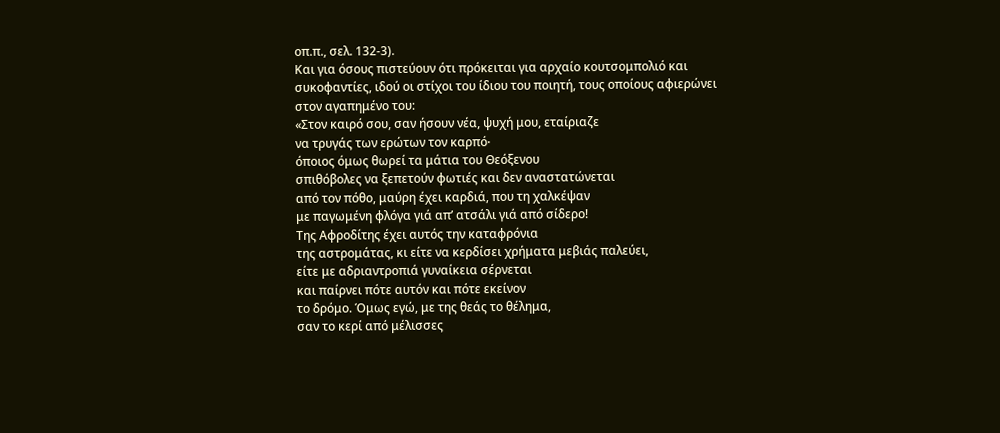οπ.π., σελ. 132-3).
Και για όσους πιστεύουν ότι πρόκειται για αρχαίο κουτσομπολιό και συκοφαντίες, ιδού οι στίχοι του ίδιου του ποιητή, τους οποίους αφιερώνει στον αγαπημένο του:
«Στον καιρό σου, σαν ήσουν νέα, ψυχή μου, εταίριαζε
να τρυγάς των ερώτων τον καρπό∙
όποιος όμως θωρεί τα μάτια του Θεόξενου
σπιθόβολες να ξεπετούν φωτιές και δεν αναστατώνεται
από τον πόθο, μαύρη έχει καρδιά, που τη χαλκέψαν
με παγωμένη φλόγα γιά απ’ ατσάλι γιά από σίδερο!
Της Αφροδίτης έχει αυτός την καταφρόνια
της αστρομάτας, κι είτε να κερδίσει χρήματα μεβιάς παλεύει,
είτε με αδριαντροπιά γυναίκεια σέρνεται
και παίρνει πότε αυτόν και πότε εκείνον
το δρόμο. Όμως εγώ, με της θεάς το θέλημα,
σαν το κερί από μέλισσες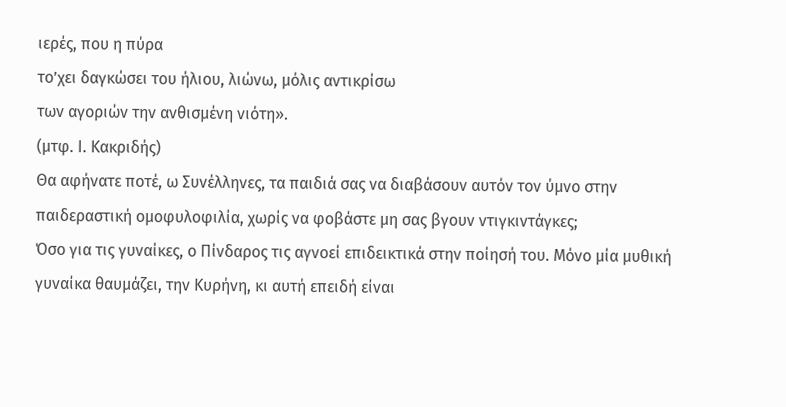ιερές, που η πύρα
το’χει δαγκώσει του ήλιου, λιώνω, μόλις αντικρίσω
των αγοριών την ανθισμένη νιότη».
(μτφ. Ι. Κακριδής)
Θα αφήνατε ποτέ, ω Συνέλληνες, τα παιδιά σας να διαβάσουν αυτόν τον ύμνο στην παιδεραστική ομοφυλοφιλία, χωρίς να φοβάστε μη σας βγουν ντιγκιντάγκες;
Όσο για τις γυναίκες, ο Πίνδαρος τις αγνοεί επιδεικτικά στην ποίησή του. Μόνο μία μυθική γυναίκα θαυμάζει, την Κυρήνη, κι αυτή επειδή είναι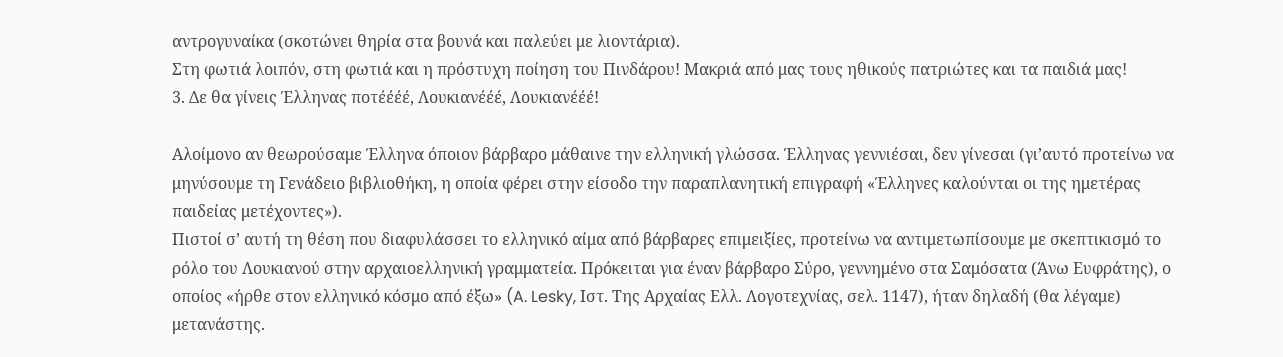αντρογυναίκα (σκοτώνει θηρία στα βουνά και παλεύει με λιοντάρια).
Στη φωτιά λοιπόν, στη φωτιά και η πρόστυχη ποίηση του Πινδάρου! Μακριά από μας τους ηθικούς πατριώτες και τα παιδιά μας!
3. Δε θα γίνεις Έλληνας ποτέέέέ, Λουκιανέέέ, Λουκιανέέέ!

Αλοίμονο αν θεωρούσαμε Έλληνα όποιον βάρβαρο μάθαινε την ελληνική γλώσσα. Έλληνας γεννιέσαι, δεν γίνεσαι (γι’αυτό προτείνω να μηνύσουμε τη Γενάδειο βιβλιοθήκη, η οποία φέρει στην είσοδο την παραπλανητική επιγραφή «Έλληνες καλούνται οι της ημετέρας παιδείας μετέχοντες»).
Πιστοί σ’ αυτή τη θέση που διαφυλάσσει το ελληνικό αίμα από βάρβαρες επιμειξίες, προτείνω να αντιμετωπίσουμε με σκεπτικισμό το ρόλο του Λουκιανού στην αρχαιοελληνική γραμματεία. Πρόκειται για έναν βάρβαρο Σύρο, γεννημένο στα Σαμόσατα (Άνω Ευφράτης), ο οποίος «ήρθε στον ελληνικό κόσμο από έξω» (A. Lesky, Ιστ. Της Αρχαίας Ελλ. Λογοτεχνίας, σελ. 1147), ήταν δηλαδή (θα λέγαμε) μετανάστης.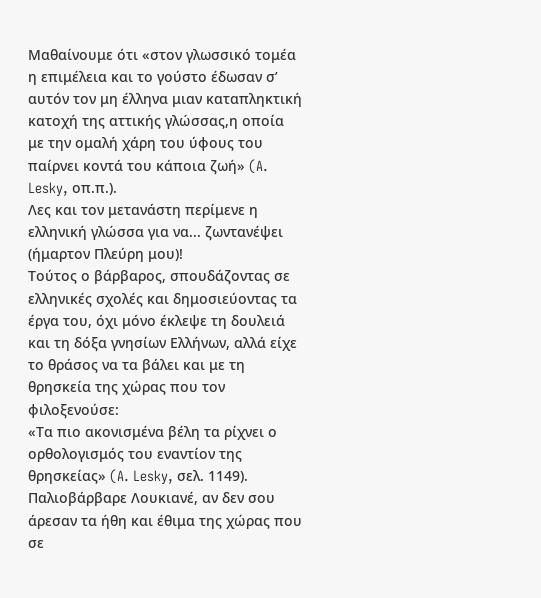Μαθαίνουμε ότι «στον γλωσσικό τομέα η επιμέλεια και το γούστο έδωσαν σ’ αυτόν τον μη έλληνα μιαν καταπληκτική κατοχή της αττικής γλώσσας,η οποία με την ομαλή χάρη του ύφους του παίρνει κοντά του κάποια ζωή» (A. Lesky, οπ.π.).
Λες και τον μετανάστη περίμενε η ελληνική γλώσσα για να... ζωντανέψει (ήμαρτον Πλεύρη μου)!
Τούτος ο βάρβαρος, σπουδάζοντας σε ελληνικές σχολές και δημοσιεύοντας τα έργα του, όχι μόνο έκλεψε τη δουλειά και τη δόξα γνησίων Ελλήνων, αλλά είχε το θράσος να τα βάλει και με τη θρησκεία της χώρας που τον φιλοξενούσε:
«Τα πιο ακονισμένα βέλη τα ρίχνει ο ορθολογισμός του εναντίον της θρησκείας» (A. Lesky, σελ. 1149).
Παλιοβάρβαρε Λουκιανέ, αν δεν σου άρεσαν τα ήθη και έθιμα της χώρας που σε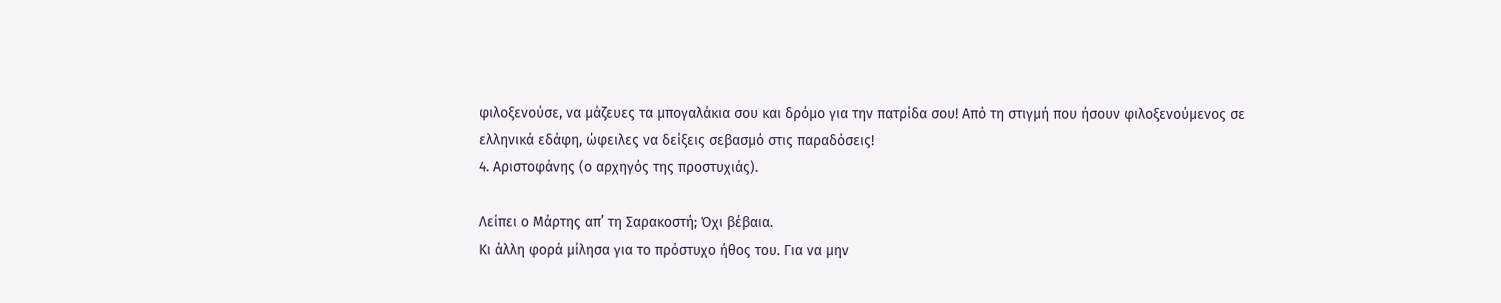φιλοξενούσε, να μάζευες τα μπογαλάκια σου και δρόμο για την πατρίδα σου! Από τη στιγμή που ήσουν φιλοξενούμενος σε ελληνικά εδάφη, ώφειλες να δείξεις σεβασμό στις παραδόσεις!
4. Αριστοφάνης (ο αρχηγός της προστυχιάς).

Λείπει ο Μάρτης απ’ τη Σαρακοστή; Όχι βέβαια.
Κι άλλη φορά μίλησα για το πρόστυχο ήθος του. Για να μην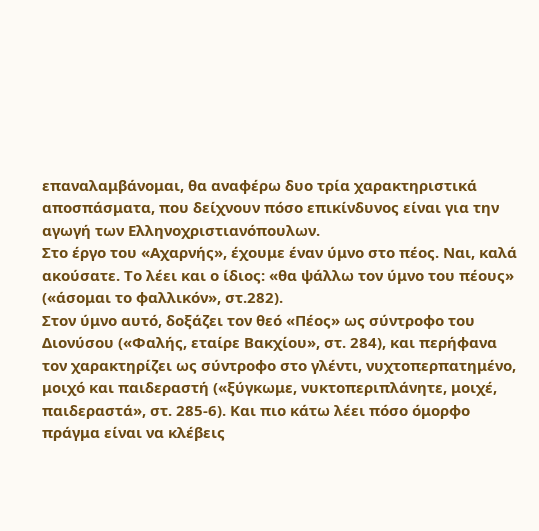επαναλαμβάνομαι, θα αναφέρω δυο τρία χαρακτηριστικά αποσπάσματα, που δείχνουν πόσο επικίνδυνος είναι για την αγωγή των Ελληνοχριστιανόπουλων.
Στο έργο του «Αχαρνής», έχουμε έναν ύμνο στο πέος. Ναι, καλά ακούσατε. Το λέει και ο ίδιος: «θα ψάλλω τον ύμνο του πέους» («άσομαι το φαλλικόν», στ.282).
Στον ύμνο αυτό, δοξάζει τον θεό «Πέος» ως σύντροφο του Διονύσου («Φαλής, εταίρε Βακχίου», στ. 284), και περήφανα τον χαρακτηρίζει ως σύντροφο στο γλέντι, νυχτοπερπατημένο, μοιχό και παιδεραστή («ξύγκωμε, νυκτοπεριπλάνητε, μοιχέ, παιδεραστά», στ. 285-6). Και πιο κάτω λέει πόσο όμορφο πράγμα είναι να κλέβεις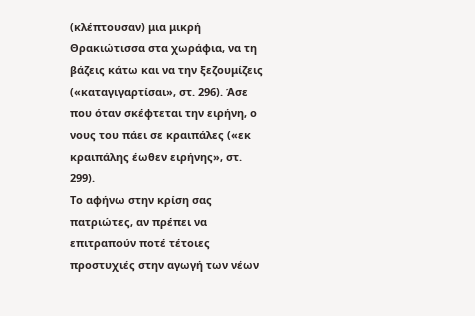(κλέπτουσαν) μια μικρή Θρακιώτισσα στα χωράφια, να τη βάζεις κάτω και να την ξεζουμίζεις («καταγιγαρτίσαι», στ. 296). Άσε που όταν σκέφτεται την ειρήνη, ο νους του πάει σε κραιπάλες («εκ κραιπάλης έωθεν ειρήνης», στ. 299).
Το αφήνω στην κρίση σας πατριώτες, αν πρέπει να επιτραπούν ποτέ τέτοιες προστυχιές στην αγωγή των νέων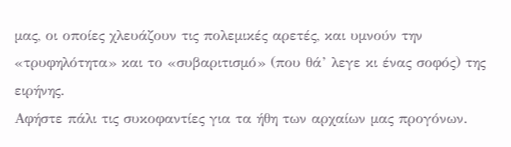μας, οι οποίες χλευάζουν τις πολεμικές αρετές, και υμνούν την «τρυφηλότητα» και το «συβαριτισμό» (που θά’ λεγε κι ένας σοφός) της ειρήνης.
Αφήστε πάλι τις συκοφαντίες για τα ήθη των αρχαίων μας προγόνων.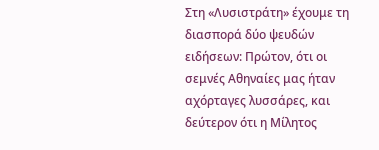Στη «Λυσιστράτη» έχουμε τη διασπορά δύο ψευδών ειδήσεων: Πρώτον, ότι οι σεμνές Αθηναίες μας ήταν αχόρταγες λυσσάρες, και δεύτερον ότι η Μίλητος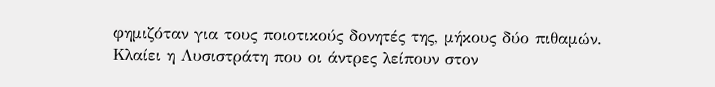φημιζόταν για τους ποιοτικούς δονητές της, μήκους δύο πιθαμών.
Κλαίει η Λυσιστράτη που οι άντρες λείπουν στον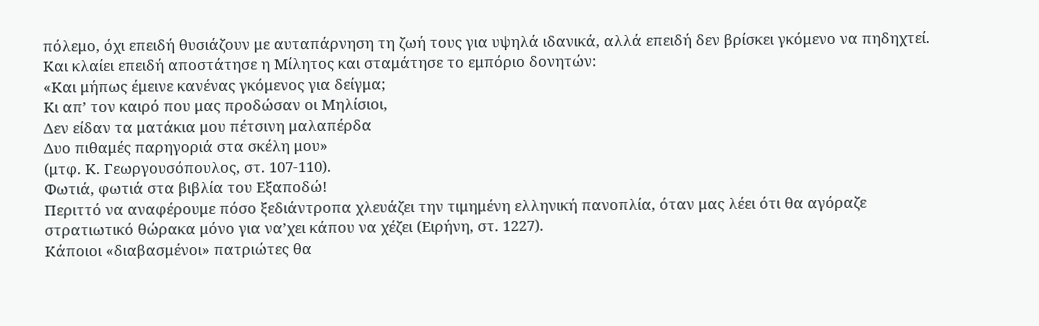πόλεμο, όχι επειδή θυσιάζουν με αυταπάρνηση τη ζωή τους για υψηλά ιδανικά, αλλά επειδή δεν βρίσκει γκόμενο να πηδηχτεί. Και κλαίει επειδή αποστάτησε η Μίλητος και σταμάτησε το εμπόριο δονητών:
«Και μήπως έμεινε κανένας γκόμενος για δείγμα;
Κι απ’ τον καιρό που μας προδώσαν οι Μηλίσιοι,
Δεν είδαν τα ματάκια μου πέτσινη μαλαπέρδα
Δυο πιθαμές παρηγοριά στα σκέλη μου»
(μτφ. Κ. Γεωργουσόπουλος, στ. 107-110).
Φωτιά, φωτιά στα βιβλία του Εξαποδώ!
Περιττό να αναφέρουμε πόσο ξεδιάντροπα χλευάζει την τιμημένη ελληνική πανοπλία, όταν μας λέει ότι θα αγόραζε στρατιωτικό θώρακα μόνο για να’χει κάπου να χέζει (Ειρήνη, στ. 1227).
Κάποιοι «διαβασμένοι» πατριώτες θα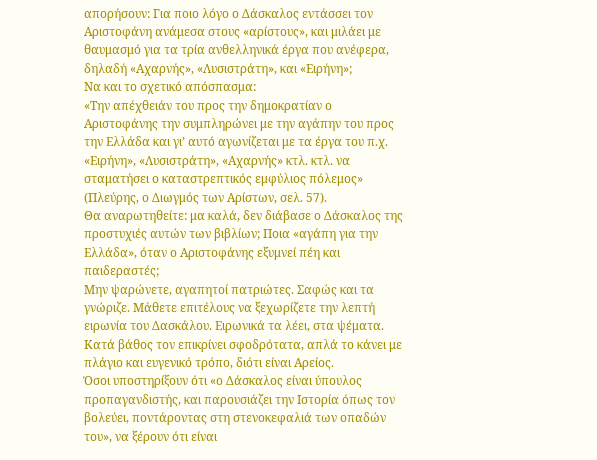απορήσουν: Για ποιο λόγο ο Δάσκαλος εντάσσει τον Αριστοφάνη ανάμεσα στους «αρίστους», και μιλάει με θαυμασμό για τα τρία ανθελληνικά έργα που ανέφερα, δηλαδή «Αχαρνής», «Λυσιστράτη», και «Ειρήνη»;
Να και το σχετικό απόσπασμα:
«Την απέχθειάν του προς την δημοκρατίαν ο Αριστοφάνης την συμπληρώνει με την αγάπην του προς την Ελλάδα και γι’ αυτό αγωνίζεται με τα έργα του π.χ. «Ειρήνη», «Λυσιστράτη», «Αχαρνής» κτλ. κτλ. να σταματήσει ο καταστρεπτικός εμφύλιος πόλεμος» (Πλεύρης, ο Διωγμός των Αρίστων, σελ. 57).
Θα αναρωτηθείτε: μα καλά, δεν διάβασε ο Δάσκαλος της προστυχιές αυτών των βιβλίων; Ποια «αγάπη για την Ελλάδα», όταν ο Αριστοφάνης εξυμνεί πέη και παιδεραστές;
Μην ψαρώνετε, αγαπητοί πατριώτες. Σαφώς και τα γνώριζε. Μάθετε επιτέλους να ξεχωρίζετε την λεπτή ειρωνία του Δασκάλου. Ειρωνικά τα λέει, στα ψέματα. Κατά βάθος τον επικρίνει σφοδρότατα, απλά το κάνει με πλάγιο και ευγενικό τρόπο, διότι είναι Αρείος.
Όσοι υποστηρίξουν ότι «ο Δάσκαλος είναι ύπουλος προπαγανδιστής, και παρουσιάζει την Ιστορία όπως τον βολεύει, ποντάροντας στη στενοκεφαλιά των οπαδών του», να ξέρουν ότι είναι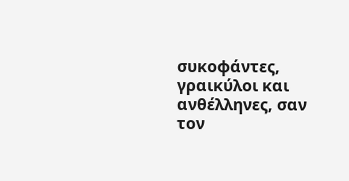συκοφάντες, γραικύλοι και ανθέλληνες, σαν τον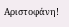Αριστοφάνη!